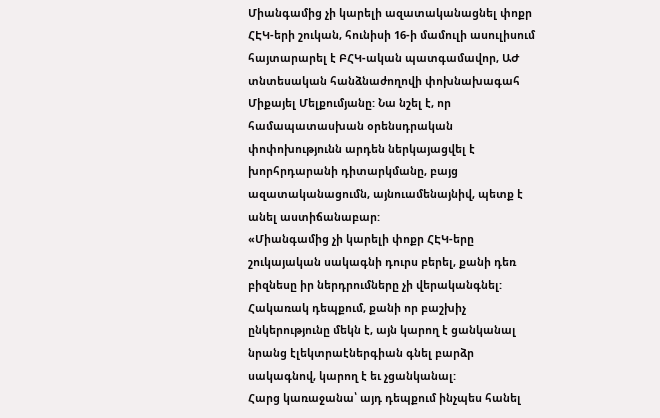Միանգամից չի կարելի ազատականացնել փոքր ՀԷԿ-երի շուկան, հունիսի 16-ի մամուլի ասուլիսում հայտարարել է ԲՀԿ-ական պատգամավոր, ԱԺ տնտեսական հանձնաժողովի փոխնախագահ Միքայել Մելքումյանը: Նա նշել է, որ համապատասխան օրենսդրական փոփոխությունն արդեն ներկայացվել է խորհրդարանի դիտարկմանը, բայց ազատականացումն, այնուամենայնիվ, պետք է անել աստիճանաբար:
«Միանգամից չի կարելի փոքր ՀԷԿ-երը շուկայական սակագնի դուրս բերել, քանի դեռ բիզնեսը իր ներդրումները չի վերականգնել: Հակառակ դեպքում, քանի որ բաշխիչ ընկերությունը մեկն է, այն կարող է ցանկանալ նրանց էլեկտրաէներգիան գնել բարձր սակագնով, կարող է եւ չցանկանալ:
Հարց կառաջանա՝ այդ դեպքում ինչպես հանել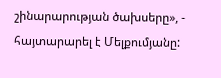շինարարության ծախսերը», - հայտարարել է Մելքումյանը: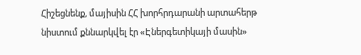Հիշեցնենք, մայիսին ՀՀ խորհրդարանի արտահերթ նիստում քննարկվել էր «Էներգետիկայի մասին»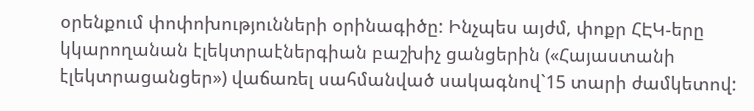օրենքում փոփոխությունների օրինագիծը: Ինչպես այժմ, փոքր ՀԷԿ-երը կկարողանան էլեկտրաէներգիան բաշխիչ ցանցերին («Հայաստանի էլեկտրացանցեր») վաճառել սահմանված սակագնով`15 տարի ժամկետով: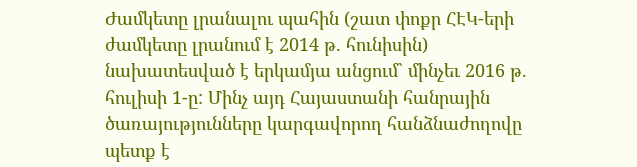Ժամկետը լրանալու պահին (շատ փոքր ՀԷԿ-երի ժամկետը լրանում է 2014 թ. հունիսին) նախատեսված է երկամյա անցում` մինչեւ 2016 թ. հուլիսի 1-ը: Մինչ այդ Հայաստանի հանրային ծառայությունները կարգավորող հանձնաժողովը պետք է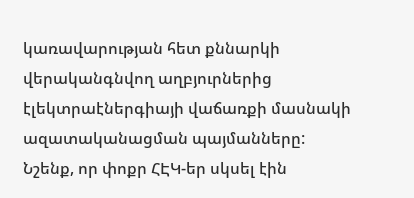կառավարության հետ քննարկի վերականգնվող աղբյուրներից էլեկտրաէներգիայի վաճառքի մասնակի ազատականացման պայմանները:
Նշենք, որ փոքր ՀԷԿ-եր սկսել էին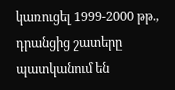կառուցել 1999-2000 թթ., դրանցից շատերը պատկանում են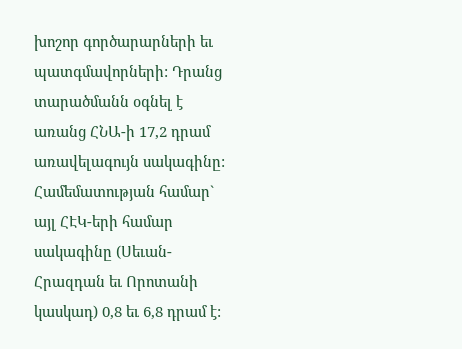խոշոր գործարարների եւ պատգմավորների: Դրանց տարածմանն օգնել է առանց ՀՆԱ-ի 17,2 դրամ առավելագույն սակագինը: Համեմատության համար` այլ ՀԷԿ-երի համար սակագինը (Սեւան-Հրազդան եւ Որոտանի կասկադ) 0,8 եւ 6,8 դրամ է: